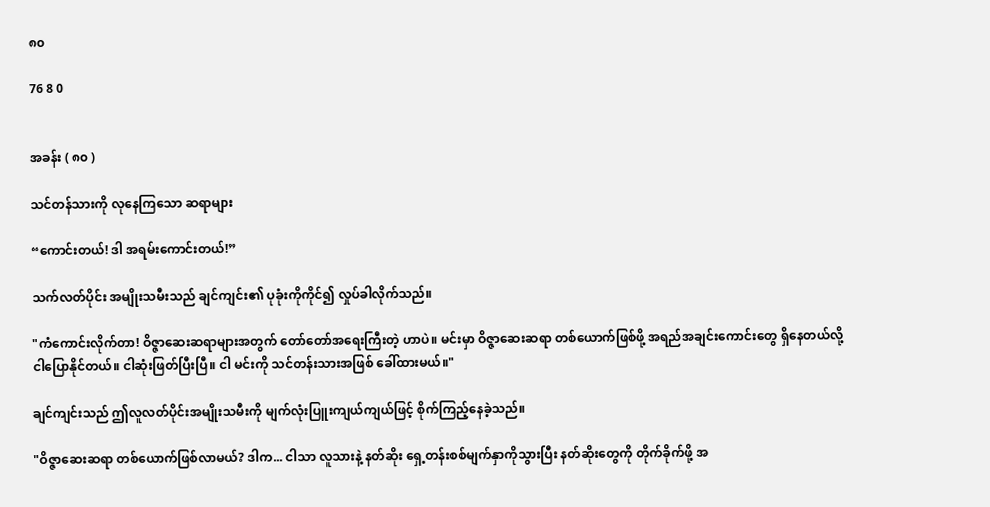၈၀

76 8 0


အခန်း ( ၈၀ )

သင်တန်သားကို လုနေကြသော ဆရာများ

“ကောင်းတယ်! ဒါ အရမ်းကောင်းတယ်!”

သက်လတ်ပိုင်း အမျိုးသမီးသည် ချင်ကျင်း၏ ပုခုံးကိုကိုင်၍ လှုပ်ခါလိုက်သည်။

"ကံကောင်းလိုက်တာ! ဝိဇ္ဇာဆေးဆရာများအတွက် တော်တော်အရေးကြီးတဲ့ ဟာပဲ။ မင်းမှာ ဝိဇ္ဇာဆေးဆရာ တစ်ယောက်ဖြစ်ဖို့ အရည်အချင်းကောင်းတွေ ရှိနေတယ်လို့ ငါပြောနိုင်တယ်။ ငါဆုံးဖြတ်ပြီးပြီ။ ငါ မင်းကို သင်တန်းသားအဖြစ် ခေါ်ထားမယ်။"

ချင်ကျင်းသည် ဤလူလတ်ပိုင်းအမျိုးသမီးကို မျက်လုံးပြူးကျယ်ကျယ်ဖြင့် စိုက်ကြည့်နေခဲ့သည်။

"ဝိဇ္ဇာဆေးဆရာ တစ်ယောက်ဖြစ်လာမယ်? ဒါက... ငါသာ လူသားနဲ့ နတ်ဆိုး ရှေ့တန်းစစ်မျက်နှာကိုသွားပြီး နတ်ဆိုးတွေကို တိုက်ခိုက်ဖို့ အ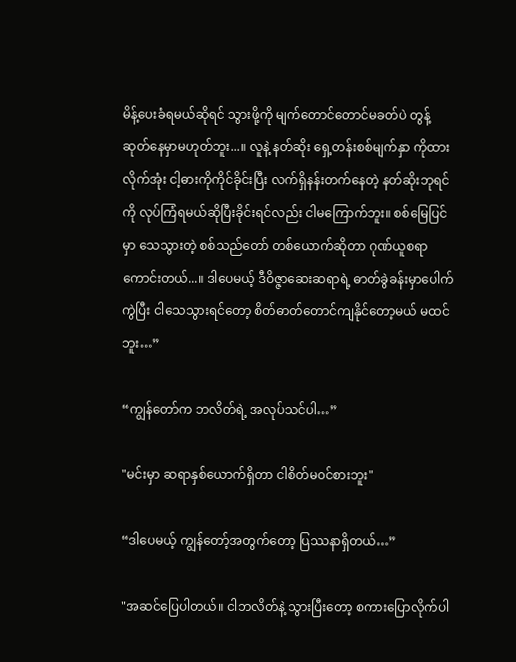မိန့်ပေးခံရမယ်ဆိုရင် သွားဖို့ကို မျက်တောင်တောင်မခတ်ပဲ တွန့်ဆုတ်နေမှာမဟုတ်ဘူး...။ လူနဲ့ နတ်ဆိုး ရှေ့တန်းစစ်မျက်နှာ ကိုထားလိုက်အုံး ငါ့ဓားကိုကိုင်ခိုင်းပြီး လက်ရှိနန်းတက်နေတဲ့ နတ်ဆိုးဘုရင်ကို လုပ်ကြံရမယ်ဆိုပြီးခိုင်းရင်လည်း ငါမကြောက်ဘူး။ စစ်မြေပြင်မှာ သေသွားတဲ့ စစ်သည်တော် တစ်ယောက်ဆိုတာ ဂုဏ်ယူစရာ ကောင်းတယ်...။ ဒါပေမယ့် ဒီဝိဇ္ဇာဆေးဆရာရဲ့ ဓာတ်ခွဲခန်းမှာပေါက်ကွဲပြီး ငါသေသွားရင်တော့ စိတ်ဓာတ်တောင်ကျနိုင်တော့မယ် မထင်ဘူး…”

“ကျွန်တော်က ဘလိတ်ရဲ့ အလုပ်သင်ပါ…”

"မင်းမှာ ဆရာနှစ်ယောက်ရှိတာ ငါစိတ်မ၀င်စားဘူး"

“ဒါပေမယ့် ကျွန်တော့်အတွက်တော့ ပြဿနာရှိတယ်…”

"အဆင်ပြေပါတယ်။ ငါဘလိတ်နဲ့ သွားပြီးတော့ စကားပြောလိုက်ပါ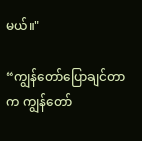မယ်။"

“ကျွန်တော်ပြောချင်တာက ကျွန်တော်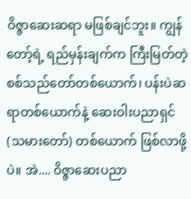ဝိဇ္ဇာဆေးဆရာ မဖြစ်ချင်ဘူး။ ကျွန်တော့်ရဲ့ ရည်မှန်းချက်က ကြီးမြတ်တဲ့ စစ်သည်တော်တစ်ယောက်၊ ပန်းပဲဆရာတစ်ယောက်နဲ့ ဆေးဝါးပညာရှင်(သမားတော်) တစ်ယောက် ဖြစ်လာဖို့ပဲ။ အဲ.... ဝိဇ္ဇာဆေးပညာ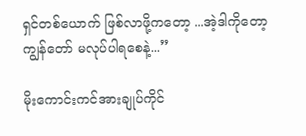ရှင်တစ်ယောက် ဖြစ်လာဖို့ကတော့ ...အဲ့ဒါကိုတော့ကျွန်တော် မလုပ်ပါရစေနဲ့...”

မိုးကောင်းကင်အားချုပ်ကိုင်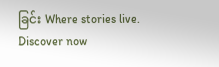ခြင်း Where stories live. Discover now